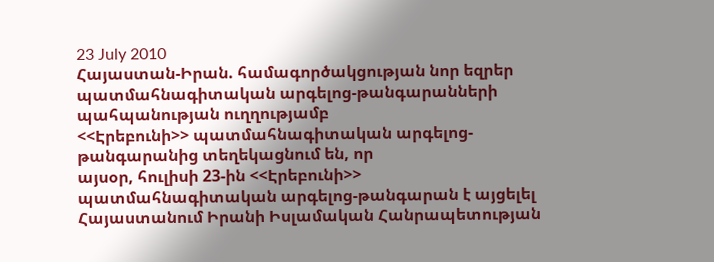23 July 2010
Հայաստան-Իրան. համագործակցության նոր եզրեր պատմահնագիտական արգելոց-թանգարանների պահպանության ուղղությամբ
<<Էրեբունի>> պատմահնագիտական արգելոց-թանգարանից տեղեկացնում են, որ
այսօր, հուլիսի 23-ին <<Էրեբունի>> պատմահնագիտական արգելոց-թանգարան է այցելել Հայաստանում Իրանի Իսլամական Հանրապետության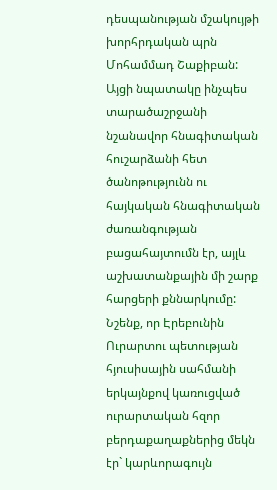դեսպանության մշակույթի խորհրդական պրն Մոհամմադ Շաքիբան: Այցի նպատակը ինչպես տարածաշրջանի նշանավոր հնագիտական հուշարձանի հետ ծանոթությունն ու հայկական հնագիտական ժառանգության բացահայտումն էր, այլև աշխատանքային մի շարք հարցերի քննարկումը:
Նշենք, որ Էրեբունին Ուրարտու պետության հյուսիսային սահմանի երկայնքով կառուցված ուրարտական հզոր բերդաքաղաքներից մեկն էր` կարևորագույն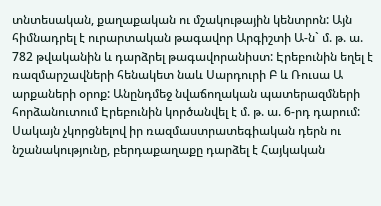տնտեսական, քաղաքական ու մշակութային կենտրոն: Այն հիմնադրել է ուրարտական թագավոր Արգիշտի Ա-ն` մ. թ. ա. 782 թվականին և դարձրել թագավորանիստ: Էրեբունին եղել է ռազմարշավների հենակետ նաև Սարդուրի Բ և Ռուսա Ա արքաների օրոք: Անընդմեջ նվաճողական պատերազմների հորձանուտում Էրեբունին կործանվել է մ. թ. ա. 6-րդ դարում: Սակայն չկորցնելով իր ռազմաստրատեգիական դերն ու նշանակությունը, բերդաքաղաքը դարձել է Հայկական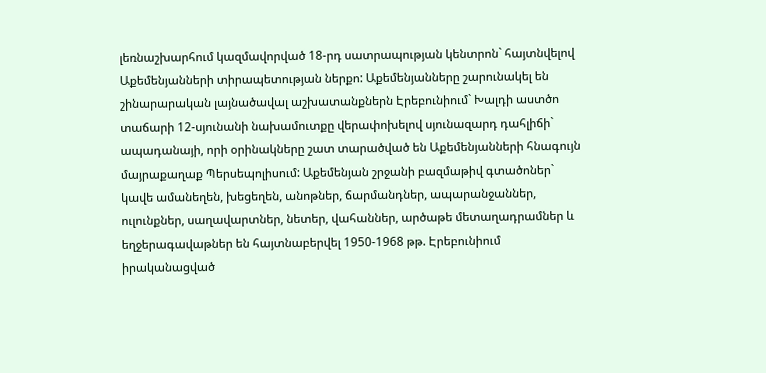լեռնաշխարհում կազմավորված 18-րդ սատրապության կենտրոն` հայտնվելով Աքեմենյանների տիրապետության ներքո: Աքեմենյանները շարունակել են շինարարական լայնածավալ աշխատանքներն Էրեբունիում` Խալդի աստծո տաճարի 12-սյունանի նախամուտքը վերափոխելով սյունազարդ դահլիճի` ապադանայի, որի օրինակները շատ տարածված են Աքեմենյանների հնագույն մայրաքաղաք Պերսեպոլիսում: Աքեմենյան շրջանի բազմաթիվ գտածոներ` կավե ամանեղեն, խեցեղեն, անոթներ, ճարմանդներ, ապարանջաններ, ուլունքներ, սաղավարտներ, նետեր, վահաններ, արծաթե մետաղադրամներ և եղջերագավաթներ են հայտնաբերվել 1950-1968 թթ. Էրեբունիում իրականացված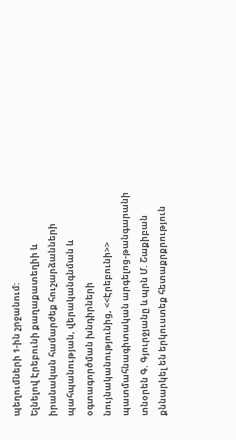պեղումների 1-ին շրջանում:
Ելնելով Էրեբունի քաղաքատեղիի և իրանական համարժեք հուշարձանների պահպանության, վերականգնման և օգտագործման խնդիրների նույնականությունից, <<Էրեբունի>> պատմահնագիտական արգելոց-թանգարանի տնօրեն Գ. Գյուրջյանը և պրն Մ. Շաքիբան քննարկել են երկուստեք հետաքրքրություն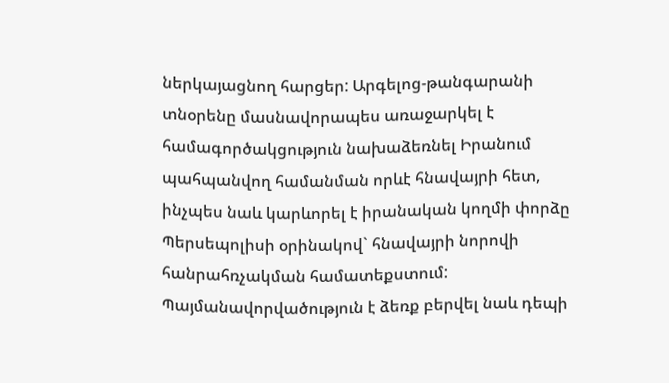ներկայացնող հարցեր: Արգելոց-թանգարանի տնօրենը մասնավորապես առաջարկել է համագործակցություն նախաձեռնել Իրանում պահպանվող համանման որևէ հնավայրի հետ, ինչպես նաև կարևորել է իրանական կողմի փորձը Պերսեպոլիսի օրինակով` հնավայրի նորովի հանրահռչակման համատեքստում: Պայմանավորվածություն է ձեռք բերվել նաև դեպի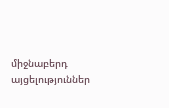միջնաբերդ այցելություններ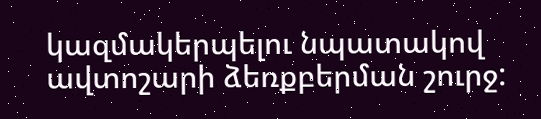կազմակերպելու նպատակով ավտոշարի ձեռքբերման շուրջ: